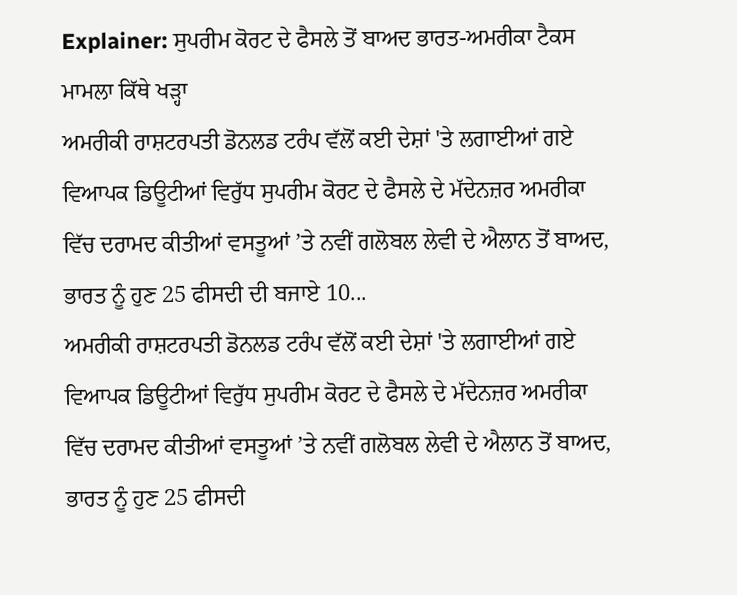Explainer: ਸੁਪਰੀਮ ਕੋਰਟ ਦੇ ਫੈਸਲੇ ਤੋਂ ਬਾਅਦ ਭਾਰਤ-ਅਮਰੀਕਾ ਟੈਕਸ ਮਾਮਲਾ ਕਿੱਥੇ ਖੜ੍ਹਾ
ਅਮਰੀਕੀ ਰਾਸ਼ਟਰਪਤੀ ਡੋਨਲਡ ਟਰੰਪ ਵੱਲੋਂ ਕਈ ਦੇਸ਼ਾਂ 'ਤੇ ਲਗਾਈਆਂ ਗਏ ਵਿਆਪਕ ਡਿਊਟੀਆਂ ਵਿਰੁੱਧ ਸੁਪਰੀਮ ਕੋਰਟ ਦੇ ਫੈਸਲੇ ਦੇ ਮੱਦੇਨਜ਼ਰ ਅਮਰੀਕਾ ਵਿੱਚ ਦਰਾਮਦ ਕੀਤੀਆਂ ਵਸਤੂਆਂ ’ਤੇ ਨਵੀਂ ਗਲੋਬਲ ਲੇਵੀ ਦੇ ਐਲਾਨ ਤੋਂ ਬਾਅਦ, ਭਾਰਤ ਨੂੰ ਹੁਣ 25 ਫੀਸਦੀ ਦੀ ਬਜਾਏ 10...
ਅਮਰੀਕੀ ਰਾਸ਼ਟਰਪਤੀ ਡੋਨਲਡ ਟਰੰਪ ਵੱਲੋਂ ਕਈ ਦੇਸ਼ਾਂ 'ਤੇ ਲਗਾਈਆਂ ਗਏ ਵਿਆਪਕ ਡਿਊਟੀਆਂ ਵਿਰੁੱਧ ਸੁਪਰੀਮ ਕੋਰਟ ਦੇ ਫੈਸਲੇ ਦੇ ਮੱਦੇਨਜ਼ਰ ਅਮਰੀਕਾ ਵਿੱਚ ਦਰਾਮਦ ਕੀਤੀਆਂ ਵਸਤੂਆਂ ’ਤੇ ਨਵੀਂ ਗਲੋਬਲ ਲੇਵੀ ਦੇ ਐਲਾਨ ਤੋਂ ਬਾਅਦ, ਭਾਰਤ ਨੂੰ ਹੁਣ 25 ਫੀਸਦੀ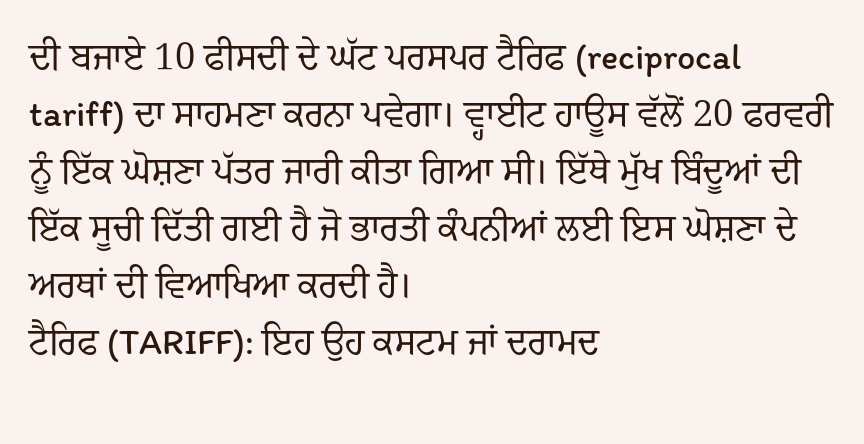ਦੀ ਬਜਾਏ 10 ਫੀਸਦੀ ਦੇ ਘੱਟ ਪਰਸਪਰ ਟੈਰਿਫ (reciprocal tariff) ਦਾ ਸਾਹਮਣਾ ਕਰਨਾ ਪਵੇਗਾ। ਵ੍ਹਾਈਟ ਹਾਊਸ ਵੱਲੋਂ 20 ਫਰਵਰੀ ਨੂੰ ਇੱਕ ਘੋਸ਼ਣਾ ਪੱਤਰ ਜਾਰੀ ਕੀਤਾ ਗਿਆ ਸੀ। ਇੱਥੇ ਮੁੱਖ ਬਿੰਦੂਆਂ ਦੀ ਇੱਕ ਸੂਚੀ ਦਿੱਤੀ ਗਈ ਹੈ ਜੋ ਭਾਰਤੀ ਕੰਪਨੀਆਂ ਲਈ ਇਸ ਘੋਸ਼ਣਾ ਦੇ ਅਰਥਾਂ ਦੀ ਵਿਆਖਿਆ ਕਰਦੀ ਹੈ।
ਟੈਰਿਫ (TARIFF): ਇਹ ਉਹ ਕਸਟਮ ਜਾਂ ਦਰਾਮਦ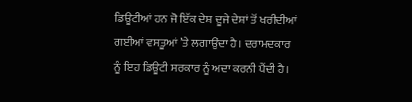ਡਿਊਟੀਆਂ ਹਨ ਜੋ ਇੱਕ ਦੇਸ਼ ਦੂਜੇ ਦੇਸ਼ਾਂ ਤੋਂ ਖਰੀਦੀਆਂ ਗਈਆਂ ਵਸਤੂਆਂ ’ਤੇ ਲਗਾਉਂਦਾ ਹੈ। ਦਰਾਮਦਕਾਰ ਨੂੰ ਇਹ ਡਿਊਟੀ ਸਰਕਾਰ ਨੂੰ ਅਦਾ ਕਰਨੀ ਪੈਂਦੀ ਹੈ।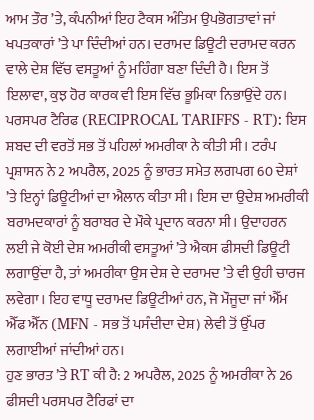ਆਮ ਤੌਰ ’ਤੇ, ਕੰਪਨੀਆਂ ਇਹ ਟੈਕਸ ਅੰਤਿਮ ਉਪਭੋਗਤਾਵਾਂ ਜਾਂ ਖਪਤਕਾਰਾਂ ’ਤੇ ਪਾ ਦਿੰਦੀਆਂ ਹਨ। ਦਰਾਮਦ ਡਿਊਟੀ ਦਰਾਮਦ ਕਰਨ ਵਾਲੇ ਦੇਸ਼ ਵਿੱਚ ਵਸਤੂਆਂ ਨੂੰ ਮਹਿੰਗਾ ਬਣਾ ਦਿੰਦੀ ਹੈ। ਇਸ ਤੋਂ ਇਲਾਵਾ, ਕੁਝ ਹੋਰ ਕਾਰਕ ਵੀ ਇਸ ਵਿੱਚ ਭੂਮਿਕਾ ਨਿਭਾਉਂਦੇ ਹਨ।
ਪਰਸਪਰ ਟੈਰਿਫ (RECIPROCAL TARIFFS - RT): ਇਸ ਸ਼ਬਦ ਦੀ ਵਰਤੋਂ ਸਭ ਤੋਂ ਪਹਿਲਾਂ ਅਮਰੀਕਾ ਨੇ ਕੀਤੀ ਸੀ। ਟਰੰਪ ਪ੍ਰਸ਼ਾਸਨ ਨੇ 2 ਅਪਰੈਲ, 2025 ਨੂੰ ਭਾਰਤ ਸਮੇਤ ਲਗਪਗ 60 ਦੇਸ਼ਾਂ ’ਤੇ ਇਨ੍ਹਾਂ ਡਿਊਟੀਆਂ ਦਾ ਐਲਾਨ ਕੀਤਾ ਸੀ। ਇਸ ਦਾ ਉਦੇਸ਼ ਅਮਰੀਕੀ ਬਰਾਮਦਕਾਰਾਂ ਨੂੰ ਬਰਾਬਰ ਦੇ ਮੌਕੇ ਪ੍ਰਦਾਨ ਕਰਨਾ ਸੀ। ਉਦਾਹਰਨ ਲਈ ਜੇ ਕੋਈ ਦੇਸ਼ ਅਮਰੀਕੀ ਵਸਤੂਆਂ ’ਤੇ ਐਕਸ ਫੀਸਦੀ ਡਿਊਟੀ ਲਗਾਉਂਦਾ ਹੈ, ਤਾਂ ਅਮਰੀਕਾ ਉਸ ਦੇਸ਼ ਦੇ ਦਰਾਮਦ ’ਤੇ ਵੀ ਉਹੀ ਚਾਰਜ ਲਵੇਗਾ। ਇਹ ਵਾਧੂ ਦਰਾਮਦ ਡਿਊਟੀਆਂ ਹਨ, ਜੋ ਮੌਜੂਦਾ ਜਾਂ ਐੱਮ ਐੱਫ ਐੱਨ (MFN - ਸਭ ਤੋਂ ਪਸੰਦੀਦਾ ਦੇਸ਼) ਲੇਵੀ ਤੋਂ ਉੱਪਰ ਲਗਾਈਆਂ ਜਾਂਦੀਆਂ ਹਨ।
ਹੁਣ ਭਾਰਤ ’ਤੇ RT ਕੀ ਹੈ: 2 ਅਪਰੈਲ, 2025 ਨੂੰ ਅਮਰੀਕਾ ਨੇ 26 ਫੀਸਦੀ ਪਰਸਪਰ ਟੈਰਿਫਾਂ ਦਾ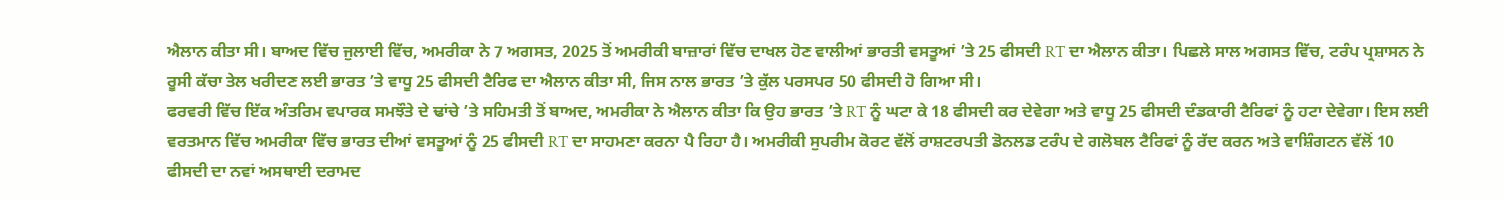ਐਲਾਨ ਕੀਤਾ ਸੀ। ਬਾਅਦ ਵਿੱਚ ਜੁਲਾਈ ਵਿੱਚ, ਅਮਰੀਕਾ ਨੇ 7 ਅਗਸਤ, 2025 ਤੋਂ ਅਮਰੀਕੀ ਬਾਜ਼ਾਰਾਂ ਵਿੱਚ ਦਾਖਲ ਹੋਣ ਵਾਲੀਆਂ ਭਾਰਤੀ ਵਸਤੂਆਂ ’ਤੇ 25 ਫੀਸਦੀ RT ਦਾ ਐਲਾਨ ਕੀਤਾ। ਪਿਛਲੇ ਸਾਲ ਅਗਸਤ ਵਿੱਚ, ਟਰੰਪ ਪ੍ਰਸ਼ਾਸਨ ਨੇ ਰੂਸੀ ਕੱਚਾ ਤੇਲ ਖਰੀਦਣ ਲਈ ਭਾਰਤ ’ਤੇ ਵਾਧੂ 25 ਫੀਸਦੀ ਟੈਰਿਫ ਦਾ ਐਲਾਨ ਕੀਤਾ ਸੀ, ਜਿਸ ਨਾਲ ਭਾਰਤ ’ਤੇ ਕੁੱਲ ਪਰਸਪਰ 50 ਫੀਸਦੀ ਹੋ ਗਿਆ ਸੀ।
ਫਰਵਰੀ ਵਿੱਚ ਇੱਕ ਅੰਤਰਿਮ ਵਪਾਰਕ ਸਮਝੌਤੇ ਦੇ ਢਾਂਚੇ ’ਤੇ ਸਹਿਮਤੀ ਤੋਂ ਬਾਅਦ, ਅਮਰੀਕਾ ਨੇ ਐਲਾਨ ਕੀਤਾ ਕਿ ਉਹ ਭਾਰਤ ’ਤੇ RT ਨੂੰ ਘਟਾ ਕੇ 18 ਫੀਸਦੀ ਕਰ ਦੇਵੇਗਾ ਅਤੇ ਵਾਧੂ 25 ਫੀਸਦੀ ਦੰਡਕਾਰੀ ਟੈਰਿਫਾਂ ਨੂੰ ਹਟਾ ਦੇਵੇਗਾ। ਇਸ ਲਈ ਵਰਤਮਾਨ ਵਿੱਚ ਅਮਰੀਕਾ ਵਿੱਚ ਭਾਰਤ ਦੀਆਂ ਵਸਤੂਆਂ ਨੂੰ 25 ਫੀਸਦੀ RT ਦਾ ਸਾਹਮਣਾ ਕਰਨਾ ਪੈ ਰਿਹਾ ਹੈ। ਅਮਰੀਕੀ ਸੁਪਰੀਮ ਕੋਰਟ ਵੱਲੋਂ ਰਾਸ਼ਟਰਪਤੀ ਡੋਨਲਡ ਟਰੰਪ ਦੇ ਗਲੋਬਲ ਟੈਰਿਫਾਂ ਨੂੰ ਰੱਦ ਕਰਨ ਅਤੇ ਵਾਸ਼ਿੰਗਟਨ ਵੱਲੋਂ 10 ਫੀਸਦੀ ਦਾ ਨਵਾਂ ਅਸਥਾਈ ਦਰਾਮਦ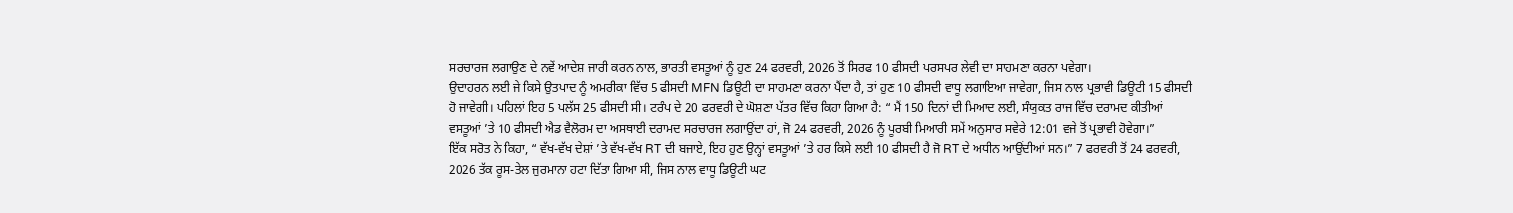ਸਰਚਾਰਜ ਲਗਾਉਣ ਦੇ ਨਵੇਂ ਆਦੇਸ਼ ਜਾਰੀ ਕਰਨ ਨਾਲ, ਭਾਰਤੀ ਵਸਤੂਆਂ ਨੂੰ ਹੁਣ 24 ਫਰਵਰੀ, 2026 ਤੋਂ ਸਿਰਫ 10 ਫੀਸਦੀ ਪਰਸਪਰ ਲੇਵੀ ਦਾ ਸਾਹਮਣਾ ਕਰਨਾ ਪਵੇਗਾ।
ਉਦਾਹਰਨ ਲਈ ਜੇ ਕਿਸੇ ਉਤਪਾਦ ਨੂੰ ਅਮਰੀਕਾ ਵਿੱਚ 5 ਫੀਸਦੀ MFN ਡਿਊਟੀ ਦਾ ਸਾਹਮਣਾ ਕਰਨਾ ਪੈਂਦਾ ਹੈ, ਤਾਂ ਹੁਣ 10 ਫੀਸਦੀ ਵਾਧੂ ਲਗਾਇਆ ਜਾਵੇਗਾ, ਜਿਸ ਨਾਲ ਪ੍ਰਭਾਵੀ ਡਿਊਟੀ 15 ਫੀਸਦੀ ਹੋ ਜਾਵੇਗੀ। ਪਹਿਲਾਂ ਇਹ 5 ਪਲੱਸ 25 ਫੀਸਦੀ ਸੀ। ਟਰੰਪ ਦੇ 20 ਫਰਵਰੀ ਦੇ ਘੋਸ਼ਣਾ ਪੱਤਰ ਵਿੱਚ ਕਿਹਾ ਗਿਆ ਹੈ: “ ਮੈਂ 150 ਦਿਨਾਂ ਦੀ ਮਿਆਦ ਲਈ, ਸੰਯੁਕਤ ਰਾਜ ਵਿੱਚ ਦਰਾਮਦ ਕੀਤੀਆਂ ਵਸਤੂਆਂ ’ਤੇ 10 ਫੀਸਦੀ ਐਡ ਵੈਲੋਰਮ ਦਾ ਅਸਥਾਈ ਦਰਾਮਦ ਸਰਚਾਰਜ ਲਗਾਉਂਦਾ ਹਾਂ, ਜੋ 24 ਫਰਵਰੀ, 2026 ਨੂੰ ਪੂਰਬੀ ਮਿਆਰੀ ਸਮੇਂ ਅਨੁਸਾਰ ਸਵੇਰੇ 12:01 ਵਜੇ ਤੋਂ ਪ੍ਰਭਾਵੀ ਹੋਵੇਗਾ।”
ਇੱਕ ਸਰੋਤ ਨੇ ਕਿਹਾ, “ ਵੱਖ-ਵੱਖ ਦੇਸ਼ਾਂ ’ਤੇ ਵੱਖ-ਵੱਖ RT ਦੀ ਬਜਾਏ, ਇਹ ਹੁਣ ਉਨ੍ਹਾਂ ਵਸਤੂਆਂ ’ਤੇ ਹਰ ਕਿਸੇ ਲਈ 10 ਫੀਸਦੀ ਹੈ ਜੋ RT ਦੇ ਅਧੀਨ ਆਉਂਦੀਆਂ ਸਨ।” 7 ਫਰਵਰੀ ਤੋਂ 24 ਫਰਵਰੀ, 2026 ਤੱਕ ਰੂਸ-ਤੇਲ ਜੁਰਮਾਨਾ ਹਟਾ ਦਿੱਤਾ ਗਿਆ ਸੀ, ਜਿਸ ਨਾਲ ਵਾਧੂ ਡਿਊਟੀ ਘਟ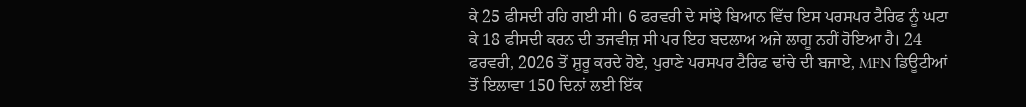ਕੇ 25 ਫੀਸਦੀ ਰਹਿ ਗਈ ਸੀ। 6 ਫਰਵਰੀ ਦੇ ਸਾਂਝੇ ਬਿਆਨ ਵਿੱਚ ਇਸ ਪਰਸਪਰ ਟੈਰਿਫ ਨੂੰ ਘਟਾ ਕੇ 18 ਫੀਸਦੀ ਕਰਨ ਦੀ ਤਜਵੀਜ਼ ਸੀ ਪਰ ਇਹ ਬਦਲਾਅ ਅਜੇ ਲਾਗੂ ਨਹੀਂ ਹੋਇਆ ਹੈ। 24 ਫਰਵਰੀ, 2026 ਤੋਂ ਸ਼ੁਰੂ ਕਰਦੇ ਹੋਏ, ਪੁਰਾਣੇ ਪਰਸਪਰ ਟੈਰਿਫ ਢਾਂਚੇ ਦੀ ਬਜਾਏ, MFN ਡਿਊਟੀਆਂ ਤੋਂ ਇਲਾਵਾ 150 ਦਿਨਾਂ ਲਈ ਇੱਕ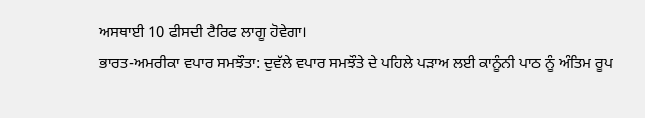ਅਸਥਾਈ 10 ਫੀਸਦੀ ਟੈਰਿਫ ਲਾਗੂ ਹੋਵੇਗਾ।
ਭਾਰਤ-ਅਮਰੀਕਾ ਵਪਾਰ ਸਮਝੌਤਾ: ਦੁਵੱਲੇ ਵਪਾਰ ਸਮਝੌਤੇ ਦੇ ਪਹਿਲੇ ਪੜਾਅ ਲਈ ਕਾਨੂੰਨੀ ਪਾਠ ਨੂੰ ਅੰਤਿਮ ਰੂਪ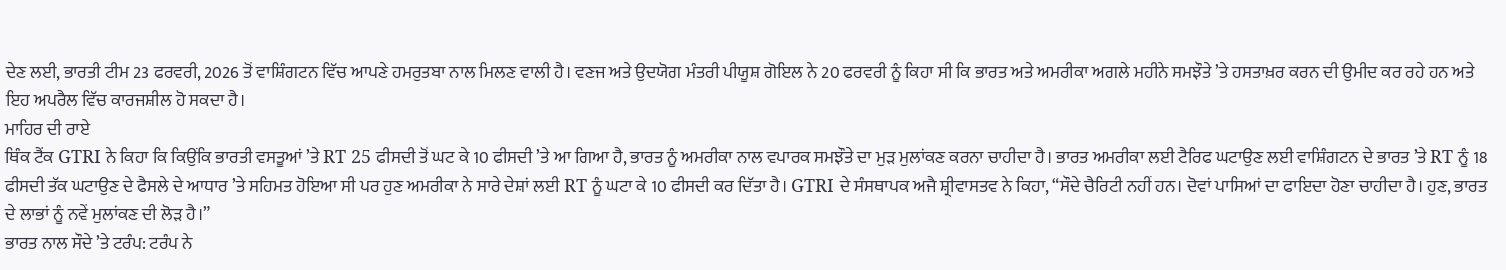ਦੇਣ ਲਈ, ਭਾਰਤੀ ਟੀਮ 23 ਫਰਵਰੀ, 2026 ਤੋਂ ਵਾਸ਼ਿੰਗਟਨ ਵਿੱਚ ਆਪਣੇ ਹਮਰੁਤਬਾ ਨਾਲ ਮਿਲਣ ਵਾਲੀ ਹੈ। ਵਣਜ ਅਤੇ ਉਦਯੋਗ ਮੰਤਰੀ ਪੀਯੂਸ਼ ਗੋਇਲ ਨੇ 20 ਫਰਵਰੀ ਨੂੰ ਕਿਹਾ ਸੀ ਕਿ ਭਾਰਤ ਅਤੇ ਅਮਰੀਕਾ ਅਗਲੇ ਮਹੀਨੇ ਸਮਝੌਤੇ ’ਤੇ ਹਸਤਾਖ਼ਰ ਕਰਨ ਦੀ ਉਮੀਦ ਕਰ ਰਹੇ ਹਨ ਅਤੇ ਇਹ ਅਪਰੈਲ ਵਿੱਚ ਕਾਰਜਸ਼ੀਲ ਹੋ ਸਕਦਾ ਹੈ।
ਮਾਹਿਰ ਦੀ ਰਾਏ
ਥਿੰਕ ਟੈਂਕ GTRI ਨੇ ਕਿਹਾ ਕਿ ਕਿਉਂਕਿ ਭਾਰਤੀ ਵਸਤੂਆਂ ’ਤੇ RT 25 ਫੀਸਦੀ ਤੋਂ ਘਟ ਕੇ 10 ਫੀਸਦੀ ’ਤੇ ਆ ਗਿਆ ਹੈ, ਭਾਰਤ ਨੂੰ ਅਮਰੀਕਾ ਨਾਲ ਵਪਾਰਕ ਸਮਝੌਤੇ ਦਾ ਮੁੜ ਮੁਲਾਂਕਣ ਕਰਨਾ ਚਾਹੀਦਾ ਹੈ। ਭਾਰਤ ਅਮਰੀਕਾ ਲਈ ਟੈਰਿਫ ਘਟਾਉਣ ਲਈ ਵਾਸ਼ਿੰਗਟਨ ਦੇ ਭਾਰਤ ’ਤੇ RT ਨੂੰ 18 ਫੀਸਦੀ ਤੱਕ ਘਟਾਉਣ ਦੇ ਫੈਸਲੇ ਦੇ ਆਧਾਰ ’ਤੇ ਸਹਿਮਤ ਹੋਇਆ ਸੀ ਪਰ ਹੁਣ ਅਮਰੀਕਾ ਨੇ ਸਾਰੇ ਦੇਸ਼ਾਂ ਲਈ RT ਨੂੰ ਘਟਾ ਕੇ 10 ਫੀਸਦੀ ਕਰ ਦਿੱਤਾ ਹੈ। GTRI ਦੇ ਸੰਸਥਾਪਕ ਅਜੈ ਸ਼੍ਰੀਵਾਸਤਵ ਨੇ ਕਿਹਾ, “ਸੌਦੇ ਚੈਰਿਟੀ ਨਹੀਂ ਹਨ। ਦੋਵਾਂ ਪਾਸਿਆਂ ਦਾ ਫਾਇਦਾ ਹੋਣਾ ਚਾਹੀਦਾ ਹੈ। ਹੁਣ, ਭਾਰਤ ਦੇ ਲਾਭਾਂ ਨੂੰ ਨਵੇਂ ਮੁਲਾਂਕਣ ਦੀ ਲੋੜ ਹੈ।”
ਭਾਰਤ ਨਾਲ ਸੌਦੇ ’ਤੇ ਟਰੰਪ: ਟਰੰਪ ਨੇ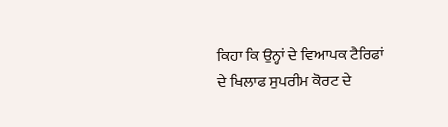ਕਿਹਾ ਕਿ ਉਨ੍ਹਾਂ ਦੇ ਵਿਆਪਕ ਟੈਰਿਫਾਂ ਦੇ ਖਿਲਾਫ ਸੁਪਰੀਮ ਕੋਰਟ ਦੇ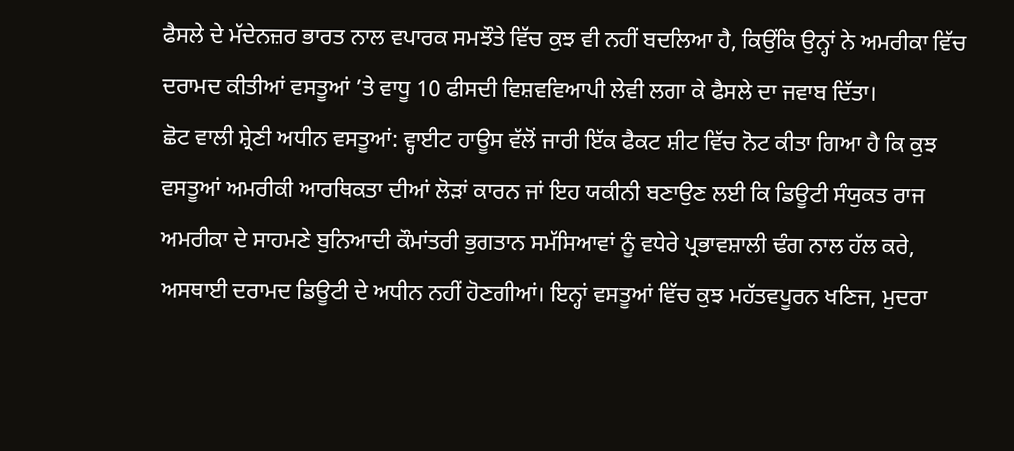ਫੈਸਲੇ ਦੇ ਮੱਦੇਨਜ਼ਰ ਭਾਰਤ ਨਾਲ ਵਪਾਰਕ ਸਮਝੌਤੇ ਵਿੱਚ ਕੁਝ ਵੀ ਨਹੀਂ ਬਦਲਿਆ ਹੈ, ਕਿਉਂਕਿ ਉਨ੍ਹਾਂ ਨੇ ਅਮਰੀਕਾ ਵਿੱਚ ਦਰਾਮਦ ਕੀਤੀਆਂ ਵਸਤੂਆਂ ’ਤੇ ਵਾਧੂ 10 ਫੀਸਦੀ ਵਿਸ਼ਵਵਿਆਪੀ ਲੇਵੀ ਲਗਾ ਕੇ ਫੈਸਲੇ ਦਾ ਜਵਾਬ ਦਿੱਤਾ।
ਛੋਟ ਵਾਲੀ ਸ਼੍ਰੇਣੀ ਅਧੀਨ ਵਸਤੂਆਂ: ਵ੍ਹਾਈਟ ਹਾਊਸ ਵੱਲੋਂ ਜਾਰੀ ਇੱਕ ਫੈਕਟ ਸ਼ੀਟ ਵਿੱਚ ਨੋਟ ਕੀਤਾ ਗਿਆ ਹੈ ਕਿ ਕੁਝ ਵਸਤੂਆਂ ਅਮਰੀਕੀ ਆਰਥਿਕਤਾ ਦੀਆਂ ਲੋੜਾਂ ਕਾਰਨ ਜਾਂ ਇਹ ਯਕੀਨੀ ਬਣਾਉਣ ਲਈ ਕਿ ਡਿਊਟੀ ਸੰਯੁਕਤ ਰਾਜ ਅਮਰੀਕਾ ਦੇ ਸਾਹਮਣੇ ਬੁਨਿਆਦੀ ਕੌਮਾਂਤਰੀ ਭੁਗਤਾਨ ਸਮੱਸਿਆਵਾਂ ਨੂੰ ਵਧੇਰੇ ਪ੍ਰਭਾਵਸ਼ਾਲੀ ਢੰਗ ਨਾਲ ਹੱਲ ਕਰੇ, ਅਸਥਾਈ ਦਰਾਮਦ ਡਿਊਟੀ ਦੇ ਅਧੀਨ ਨਹੀਂ ਹੋਣਗੀਆਂ। ਇਨ੍ਹਾਂ ਵਸਤੂਆਂ ਵਿੱਚ ਕੁਝ ਮਹੱਤਵਪੂਰਨ ਖਣਿਜ, ਮੁਦਰਾ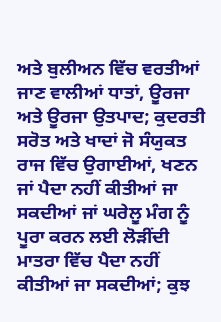ਅਤੇ ਬੁਲੀਅਨ ਵਿੱਚ ਵਰਤੀਆਂ ਜਾਣ ਵਾਲੀਆਂ ਧਾਤਾਂ, ਊਰਜਾ ਅਤੇ ਊਰਜਾ ਉਤਪਾਦ; ਕੁਦਰਤੀ ਸਰੋਤ ਅਤੇ ਖਾਦਾਂ ਜੋ ਸੰਯੁਕਤ ਰਾਜ ਵਿੱਚ ਉਗਾਈਆਂ, ਖਣਨ ਜਾਂ ਪੈਦਾ ਨਹੀਂ ਕੀਤੀਆਂ ਜਾ ਸਕਦੀਆਂ ਜਾਂ ਘਰੇਲੂ ਮੰਗ ਨੂੰ ਪੂਰਾ ਕਰਨ ਲਈ ਲੋੜੀਂਦੀ ਮਾਤਰਾ ਵਿੱਚ ਪੈਦਾ ਨਹੀਂ ਕੀਤੀਆਂ ਜਾ ਸਕਦੀਆਂ; ਕੁਝ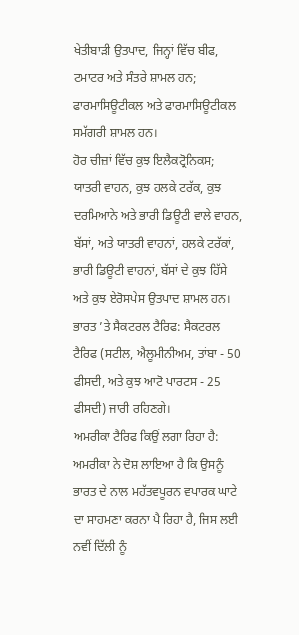ਖੇਤੀਬਾੜੀ ਉਤਪਾਦ, ਜਿਨ੍ਹਾਂ ਵਿੱਚ ਬੀਫ, ਟਮਾਟਰ ਅਤੇ ਸੰਤਰੇ ਸ਼ਾਮਲ ਹਨ; ਫਾਰਮਾਸਿਊਟੀਕਲ ਅਤੇ ਫਾਰਮਾਸਿਊਟੀਕਲ ਸਮੱਗਰੀ ਸ਼ਾਮਲ ਹਨ।
ਹੋਰ ਚੀਜ਼ਾਂ ਵਿੱਚ ਕੁਝ ਇਲੈਕਟ੍ਰੋਨਿਕਸ; ਯਾਤਰੀ ਵਾਹਨ, ਕੁਝ ਹਲਕੇ ਟਰੱਕ, ਕੁਝ ਦਰਮਿਆਨੇ ਅਤੇ ਭਾਰੀ ਡਿਊਟੀ ਵਾਲੇ ਵਾਹਨ, ਬੱਸਾਂ, ਅਤੇ ਯਾਤਰੀ ਵਾਹਨਾਂ, ਹਲਕੇ ਟਰੱਕਾਂ, ਭਾਰੀ ਡਿਊਟੀ ਵਾਹਨਾਂ, ਬੱਸਾਂ ਦੇ ਕੁਝ ਹਿੱਸੇ ਅਤੇ ਕੁਝ ਏਰੋਸਪੇਸ ਉਤਪਾਦ ਸ਼ਾਮਲ ਹਨ।
ਭਾਰਤ ’ਤੇ ਸੈਕਟਰਲ ਟੈਰਿਫ: ਸੈਕਟਰਲ ਟੈਰਿਫ (ਸਟੀਲ, ਐਲੂਮੀਨੀਅਮ, ਤਾਂਬਾ - 50 ਫੀਸਦੀ, ਅਤੇ ਕੁਝ ਆਟੋ ਪਾਰਟਸ - 25 ਫੀਸਦੀ) ਜਾਰੀ ਰਹਿਣਗੇ।
ਅਮਰੀਕਾ ਟੈਰਿਫ ਕਿਉਂ ਲਗਾ ਰਿਹਾ ਹੈ: ਅਮਰੀਕਾ ਨੇ ਦੋਸ਼ ਲਾਇਆ ਹੈ ਕਿ ਉਸਨੂੰ ਭਾਰਤ ਦੇ ਨਾਲ ਮਹੱਤਵਪੂਰਨ ਵਪਾਰਕ ਘਾਟੇ ਦਾ ਸਾਹਮਣਾ ਕਰਨਾ ਪੈ ਰਿਹਾ ਹੈ, ਜਿਸ ਲਈ ਨਵੀਂ ਦਿੱਲੀ ਨੂੰ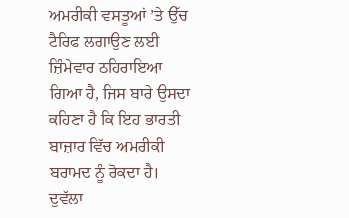ਅਮਰੀਕੀ ਵਸਤੂਆਂ ’ਤੇ ਉੱਚ ਟੈਰਿਫ ਲਗਾਉਣ ਲਈ ਜ਼ਿੰਮੇਵਾਰ ਠਹਿਰਾਇਆ ਗਿਆ ਹੈ, ਜਿਸ ਬਾਰੇ ਉਸਦਾ ਕਹਿਣਾ ਹੈ ਕਿ ਇਹ ਭਾਰਤੀ ਬਾਜ਼ਾਰ ਵਿੱਚ ਅਮਰੀਕੀ ਬਰਾਮਦ ਨੂੰ ਰੋਕਦਾ ਹੈ।
ਦੁਵੱਲਾ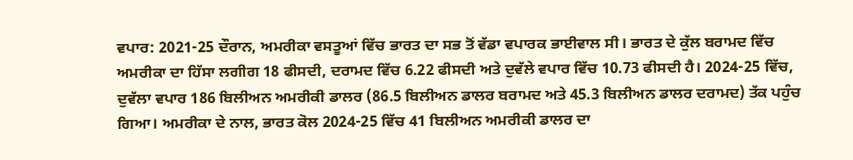ਵਪਾਰ: 2021-25 ਦੌਰਾਨ, ਅਮਰੀਕਾ ਵਸਤੂਆਂ ਵਿੱਚ ਭਾਰਤ ਦਾ ਸਭ ਤੋਂ ਵੱਡਾ ਵਪਾਰਕ ਭਾਈਵਾਲ ਸੀ। ਭਾਰਤ ਦੇ ਕੁੱਲ ਬਰਾਮਦ ਵਿੱਚ ਅਮਰੀਕਾ ਦਾ ਹਿੱਸਾ ਲਗੀਗ 18 ਫੀਸਦੀ, ਦਰਾਮਦ ਵਿੱਚ 6.22 ਫੀਸਦੀ ਅਤੇ ਦੁਵੱਲੇ ਵਪਾਰ ਵਿੱਚ 10.73 ਫੀਸਦੀ ਹੈ। 2024-25 ਵਿੱਚ, ਦੁਵੱਲਾ ਵਪਾਰ 186 ਬਿਲੀਅਨ ਅਮਰੀਕੀ ਡਾਲਰ (86.5 ਬਿਲੀਅਨ ਡਾਲਰ ਬਰਾਮਦ ਅਤੇ 45.3 ਬਿਲੀਅਨ ਡਾਲਰ ਦਰਾਮਦ) ਤੱਕ ਪਹੁੰਚ ਗਿਆ। ਅਮਰੀਕਾ ਦੇ ਨਾਲ, ਭਾਰਤ ਕੋਲ 2024-25 ਵਿੱਚ 41 ਬਿਲੀਅਨ ਅਮਰੀਕੀ ਡਾਲਰ ਦਾ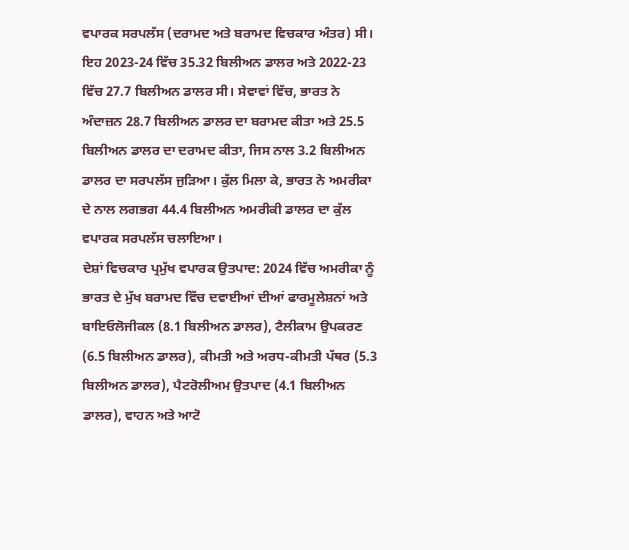ਵਪਾਰਕ ਸਰਪਲੱਸ (ਦਰਾਮਦ ਅਤੇ ਬਰਾਮਦ ਵਿਚਕਾਰ ਅੰਤਰ) ਸੀ। ਇਹ 2023-24 ਵਿੱਚ 35.32 ਬਿਲੀਅਨ ਡਾਲਰ ਅਤੇ 2022-23 ਵਿੱਚ 27.7 ਬਿਲੀਅਨ ਡਾਲਰ ਸੀ। ਸੇਵਾਵਾਂ ਵਿੱਚ, ਭਾਰਤ ਨੇ ਅੰਦਾਜ਼ਨ 28.7 ਬਿਲੀਅਨ ਡਾਲਰ ਦਾ ਬਰਾਮਦ ਕੀਤਾ ਅਤੇ 25.5 ਬਿਲੀਅਨ ਡਾਲਰ ਦਾ ਦਰਾਮਦ ਕੀਤਾ, ਜਿਸ ਨਾਲ 3.2 ਬਿਲੀਅਨ ਡਾਲਰ ਦਾ ਸਰਪਲੱਸ ਜੁੜਿਆ। ਕੁੱਲ ਮਿਲਾ ਕੇ, ਭਾਰਤ ਨੇ ਅਮਰੀਕਾ ਦੇ ਨਾਲ ਲਗਭਗ 44.4 ਬਿਲੀਅਨ ਅਮਰੀਕੀ ਡਾਲਰ ਦਾ ਕੁੱਲ ਵਪਾਰਕ ਸਰਪਲੱਸ ਚਲਾਇਆ।
ਦੇਸ਼ਾਂ ਵਿਚਕਾਰ ਪ੍ਰਮੁੱਖ ਵਪਾਰਕ ਉਤਪਾਦ: 2024 ਵਿੱਚ ਅਮਰੀਕਾ ਨੂੰ ਭਾਰਤ ਦੇ ਮੁੱਖ ਬਰਾਮਦ ਵਿੱਚ ਦਵਾਈਆਂ ਦੀਆਂ ਫਾਰਮੂਲੇਸ਼ਨਾਂ ਅਤੇ ਬਾਇਓਲੋਜੀਕਲ (8.1 ਬਿਲੀਅਨ ਡਾਲਰ), ਟੈਲੀਕਾਮ ਉਪਕਰਣ (6.5 ਬਿਲੀਅਨ ਡਾਲਰ), ਕੀਮਤੀ ਅਤੇ ਅਰਧ-ਕੀਮਤੀ ਪੱਥਰ (5.3 ਬਿਲੀਅਨ ਡਾਲਰ), ਪੈਟਰੋਲੀਅਮ ਉਤਪਾਦ (4.1 ਬਿਲੀਅਨ ਡਾਲਰ), ਵਾਹਨ ਅਤੇ ਆਟੋ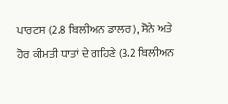ਪਾਰਟਸ (2.8 ਬਿਲੀਅਨ ਡਾਲਰ), ਸੋਨੇ ਅਤੇ ਹੋਰ ਕੀਮਤੀ ਧਾਤਾਂ ਦੇ ਗਹਿਣੇ (3.2 ਬਿਲੀਅਨ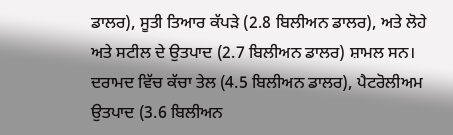ਡਾਲਰ), ਸੂਤੀ ਤਿਆਰ ਕੱਪੜੇ (2.8 ਬਿਲੀਅਨ ਡਾਲਰ), ਅਤੇ ਲੋਹੇ ਅਤੇ ਸਟੀਲ ਦੇ ਉਤਪਾਦ (2.7 ਬਿਲੀਅਨ ਡਾਲਰ) ਸ਼ਾਮਲ ਸਨ।
ਦਰਾਮਦ ਵਿੱਚ ਕੱਚਾ ਤੇਲ (4.5 ਬਿਲੀਅਨ ਡਾਲਰ), ਪੈਟਰੋਲੀਅਮ ਉਤਪਾਦ (3.6 ਬਿਲੀਅਨ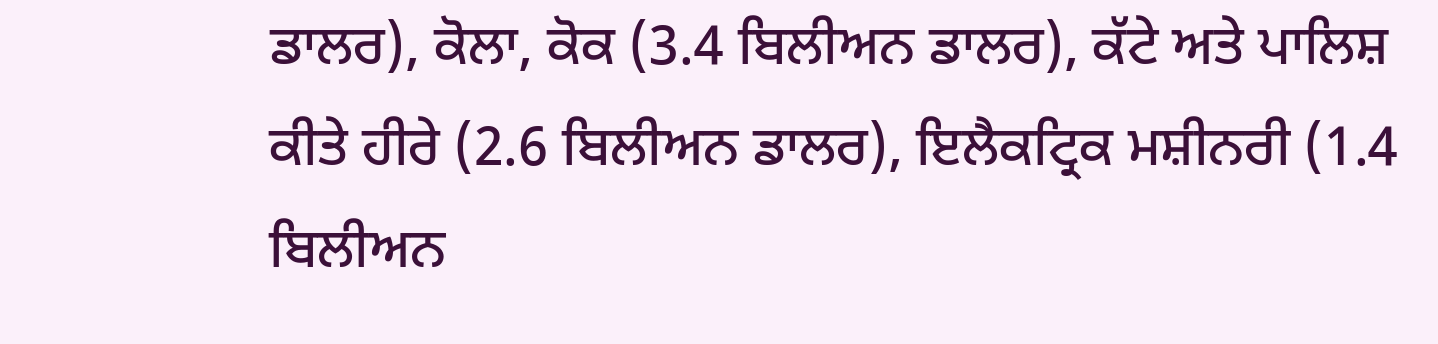ਡਾਲਰ), ਕੋਲਾ, ਕੋਕ (3.4 ਬਿਲੀਅਨ ਡਾਲਰ), ਕੱਟੇ ਅਤੇ ਪਾਲਿਸ਼ ਕੀਤੇ ਹੀਰੇ (2.6 ਬਿਲੀਅਨ ਡਾਲਰ), ਇਲੈਕਟ੍ਰਿਕ ਮਸ਼ੀਨਰੀ (1.4 ਬਿਲੀਅਨ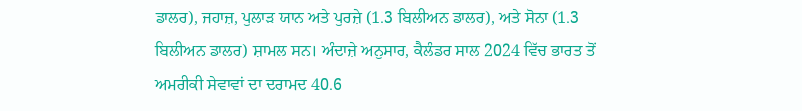ਡਾਲਰ), ਜਹਾਜ਼, ਪੁਲਾੜ ਯਾਨ ਅਤੇ ਪੁਰਜ਼ੇ (1.3 ਬਿਲੀਅਨ ਡਾਲਰ), ਅਤੇ ਸੋਨਾ (1.3 ਬਿਲੀਅਨ ਡਾਲਰ) ਸ਼ਾਮਲ ਸਨ। ਅੰਦਾਜ਼ੇ ਅਨੁਸਾਰ, ਕੈਲੰਡਰ ਸਾਲ 2024 ਵਿੱਚ ਭਾਰਤ ਤੋਂ ਅਮਰੀਕੀ ਸੇਵਾਵਾਂ ਦਾ ਦਰਾਮਦ 40.6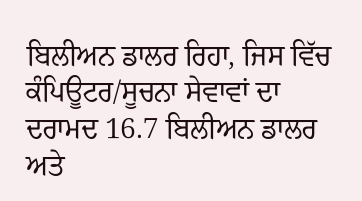ਬਿਲੀਅਨ ਡਾਲਰ ਰਿਹਾ, ਜਿਸ ਵਿੱਚ ਕੰਪਿਊਟਰ/ਸੂਚਨਾ ਸੇਵਾਵਾਂ ਦਾ ਦਰਾਮਦ 16.7 ਬਿਲੀਅਨ ਡਾਲਰ ਅਤੇ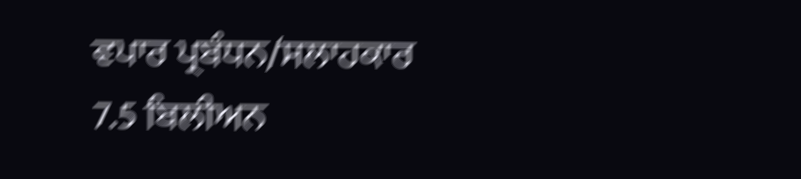ਵਪਾਰ ਪ੍ਰਬੰਧਨ/ਸਲਾਹਕਾਰ 7.5 ਬਿਲੀਅਨ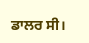ਡਾਲਰ ਸੀ।